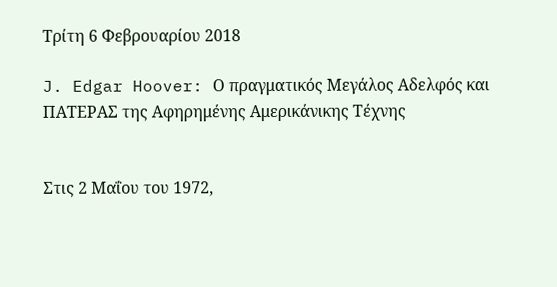Τρίτη 6 Φεβρουαρίου 2018

J. Edgar Hoover: Ο πραγματικός Μεγάλος Αδελφός και ΠΑΤΕΡΑΣ της Αφηρημένης Αμερικάνικης Τέχνης


Στις 2 Μαΐου του 1972,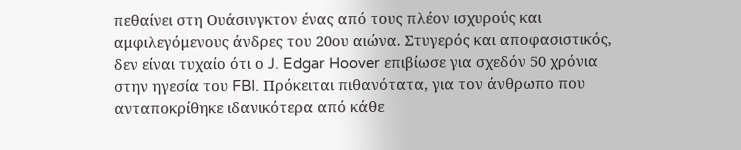πεθαίνει στη Ουάσινγκτον ένας από τους πλέον ισχυρούς και αμφιλεγόμενους άνδρες του 20ου αιώνα. Στυγερός και αποφασιστικός, δεν είναι τυχαίο ότι ο J. Edgar Hoover επιβίωσε για σχεδόν 50 χρόνια στην ηγεσία του FBI. Πρόκειται πιθανότατα, για τον άνθρωπο που ανταποκρίθηκε ιδανικότερα από κάθε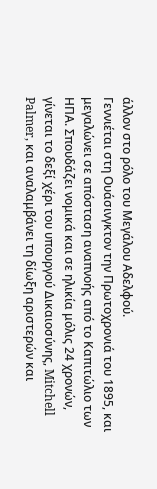άλλον στο ρόλο του Μεγάλου Αδελφού.
Γεννιέται στη Ουάσινγκτον την Πρωτοχρονιά του 1895, και μεγαλώνει σε απόσταση αναπνοής από το Καπιτώλιο των ΗΠΑ. Σπουδάζει νομικά και σε ηλικία μόλις 24 χρονών, γίνεται το δεξί χέρι του υπουργού Δικαιοσύνης, Mitchell Palmer, και αναλαμβάνει τη δίωξη αριστερών και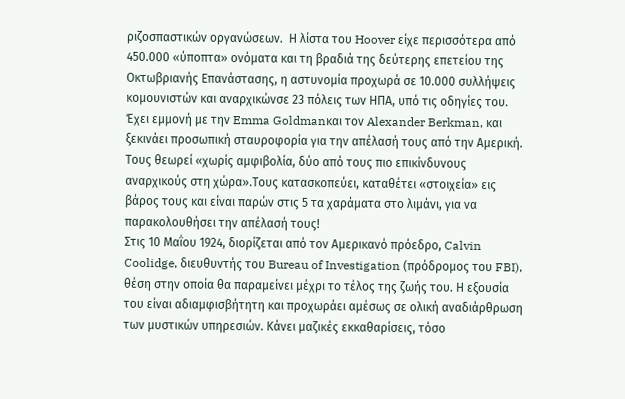ριζοσπαστικών οργανώσεων.  Η λίστα του Hoover είχε περισσότερα από 450.000 «ύποπτα» ονόματα και τη βραδιά της δεύτερης επετείου της Οκτωβριανής Επανάστασης, η αστυνομία προχωρά σε 10.000 συλλήψεις κομουνιστών και αναρχικώνσε 23 πόλεις των ΗΠΑ, υπό τις οδηγίες του. Έχει εμμονή με την Emma Goldmanκαι τον Alexander Berkman, και ξεκινάει προσωπική σταυροφορία για την απέλασή τους από την Αμερική. Τους θεωρεί «χωρίς αμφιβολία, δύο από τους πιο επικίνδυνους αναρχικούς στη χώρα».Τους κατασκοπεύει, καταθέτει «στοιχεία» εις βάρος τους και είναι παρών στις 5 τα χαράματα στο λιμάνι, για να παρακολουθήσει την απέλασή τους!
Στις 10 Μαΐου 1924, διορίζεται από τον Αμερικανό πρόεδρο, Calvin Coolidge, διευθυντής του Bureau of Investigation (πρόδρομος του FBI), θέση στην οποία θα παραμείνει μέχρι το τέλος της ζωής του. Η εξουσία του είναι αδιαμφισβήτητη και προχωράει αμέσως σε ολική αναδιάρθρωση των μυστικών υπηρεσιών. Κάνει μαζικές εκκαθαρίσεις, τόσο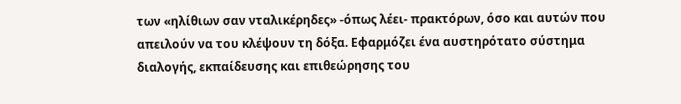των «ηλίθιων σαν νταλικέρηδες» -όπως λέει- πρακτόρων, όσο και αυτών που απειλούν να του κλέψουν τη δόξα. Εφαρμόζει ένα αυστηρότατο σύστημα διαλογής, εκπαίδευσης και επιθεώρησης του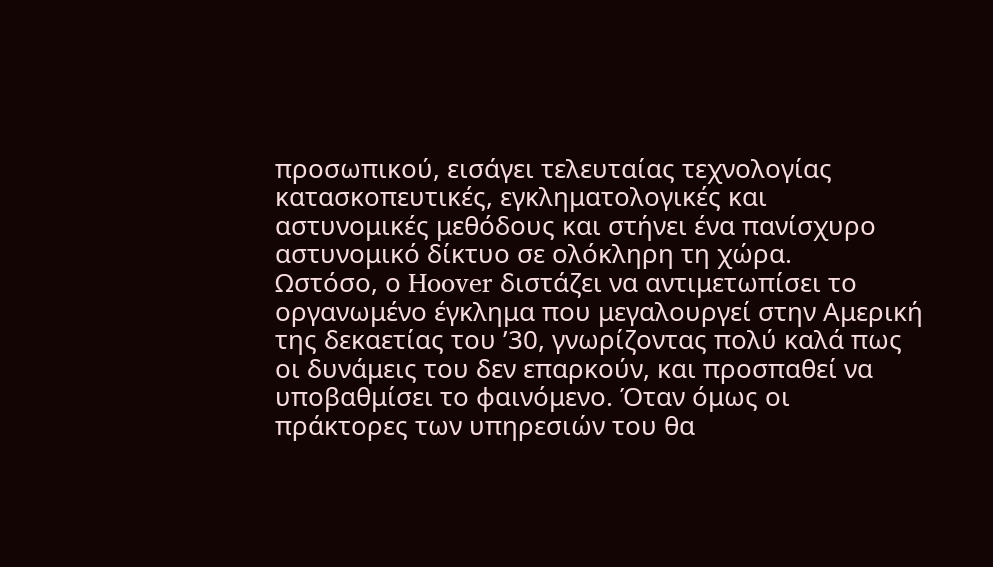προσωπικού, εισάγει τελευταίας τεχνολογίας κατασκοπευτικές, εγκληματολογικές και αστυνομικές μεθόδους και στήνει ένα πανίσχυρο αστυνομικό δίκτυο σε ολόκληρη τη χώρα.
Ωστόσο, ο Hoover διστάζει να αντιμετωπίσει το οργανωμένο έγκλημα που μεγαλουργεί στην Αμερική της δεκαετίας του ’30, γνωρίζοντας πολύ καλά πως οι δυνάμεις του δεν επαρκούν, και προσπαθεί να υποβαθμίσει το φαινόμενο. Όταν όμως οι πράκτορες των υπηρεσιών του θα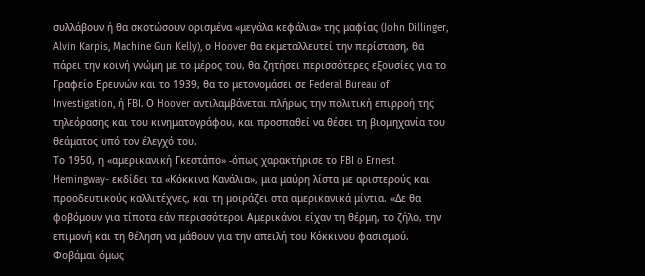συλλάβουν ή θα σκοτώσουν ορισμένα «μεγάλα κεφάλια» της μαφίας (John Dillinger, Alvin Karpis, Machine Gun Kelly), ο Hoover θα εκμεταλλευτεί την περίσταση, θα πάρει την κοινή γνώμη με το μέρος του, θα ζητήσει περισσότερες εξουσίες για το Γραφείο Ερευνών και το 1939, θα το μετονομάσει σε Federal Bureau of Investigation, ή FBI. Ο Hoover αντιλαμβάνεται πλήρως την πολιτική επιρροή της τηλεόρασης και του κινηματογράφου, και προσπαθεί να θέσει τη βιομηχανία του θεάματος υπό τον έλεγχό του.
Το 1950, η «αμερικανική Γκεστάπο» -όπως χαρακτήρισε το FBI o Ernest Hemingway- εκδίδει τα «Κόκκινα Κανάλια», μια μαύρη λίστα με αριστερούς και προοδευτικούς καλλιτέχνες, και τη μοιράζει στα αμερικανικά μίντια. «Δε θα φοβόμουν για τίποτα εάν περισσότεροι Αμερικάνοι είχαν τη θέρμη, το ζήλο, την επιμονή και τη θέληση να μάθουν για την απειλή του Κόκκινου φασισμού. Φοβάμαι όμως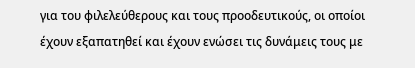για του φιλελεύθερους και τους προοδευτικούς, οι οποίοι έχουν εξαπατηθεί και έχουν ενώσει τις δυνάμεις τους με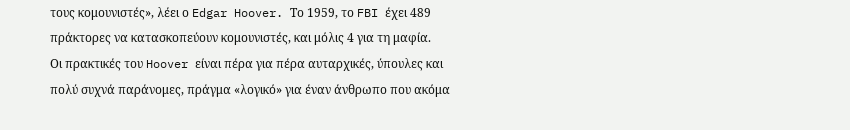τους κομουνιστές», λέει ο Edgar Hoover. Το 1959, το FBI έχει 489 πράκτορες να κατασκοπεύουν κομουνιστές, και μόλις 4 για τη μαφία.
Οι πρακτικές του Hoover είναι πέρα για πέρα αυταρχικές, ύπουλες και πολύ συχνά παράνομες, πράγμα «λογικό» για έναν άνθρωπο που ακόμα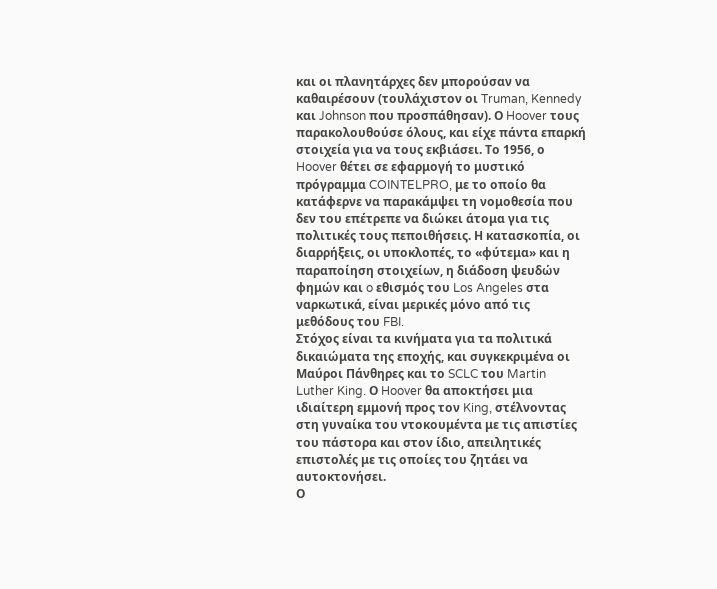και οι πλανητάρχες δεν μπορούσαν να καθαιρέσουν (τουλάχιστον οι Truman, Kennedy και Johnson που προσπάθησαν). Ο Hoover τους παρακολουθούσε όλους, και είχε πάντα επαρκή στοιχεία για να τους εκβιάσει. Το 1956, ο Hoover θέτει σε εφαρμογή το μυστικό πρόγραμμα COINTELPRO, με το οποίο θα κατάφερνε να παρακάμψει τη νομοθεσία που δεν του επέτρεπε να διώκει άτομα για τις πολιτικές τους πεποιθήσεις. Η κατασκοπία, οι διαρρήξεις, οι υποκλοπές, το «φύτεμα» και η παραποίηση στοιχείων, η διάδοση ψευδών φημών και o εθισμός του Los Angeles στα ναρκωτικά, είναι μερικές μόνο από τις μεθόδους του FBI.
Στόχος είναι τα κινήματα για τα πολιτικά δικαιώματα της εποχής, και συγκεκριμένα οι Μαύροι Πάνθηρες και το SCLC του Martin Luther King. Ο Hoover θα αποκτήσει μια ιδιαίτερη εμμονή προς τον King, στέλνοντας στη γυναίκα του ντοκουμέντα με τις απιστίες του πάστορα και στον ίδιο, απειλητικές επιστολές με τις οποίες του ζητάει να αυτοκτονήσει.
Ο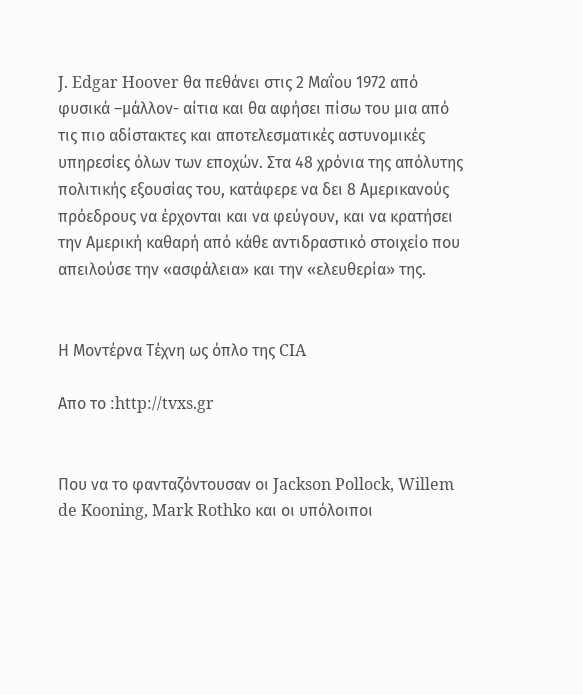J. Edgar Hoover θα πεθάνει στις 2 Μαΐου 1972 από φυσικά –μάλλον- αίτια και θα αφήσει πίσω του μια από τις πιο αδίστακτες και αποτελεσματικές αστυνομικές υπηρεσίες όλων των εποχών. Στα 48 χρόνια της απόλυτης πολιτικής εξουσίας του, κατάφερε να δει 8 Αμερικανούς πρόεδρους να έρχονται και να φεύγουν, και να κρατήσει την Αμερική καθαρή από κάθε αντιδραστικό στοιχείο που απειλούσε την «ασφάλεια» και την «ελευθερία» της.


Η Μοντέρνα Τέχνη ως όπλο της CIA

Απο το :http://tvxs.gr


Που να το φανταζόντουσαν οι Jackson Pollock, Willem de Kooning, Mark Rothko και οι υπόλοιποι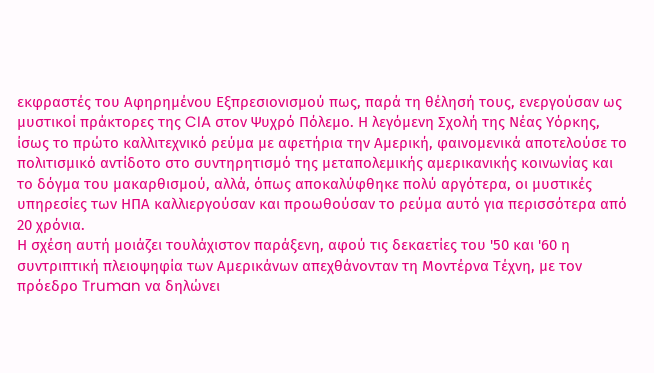εκφραστές του Αφηρημένου Εξπρεσιονισμού πως, παρά τη θέλησή τους, ενεργούσαν ως μυστικοί πράκτορες της CIA στον Ψυχρό Πόλεμο. Η λεγόμενη Σχολή της Νέας Υόρκης, ίσως το πρώτο καλλιτεχνικό ρεύμα με αφετήρια την Αμερική, φαινομενικά αποτελούσε το πολιτισμικό αντίδοτο στο συντηρητισμό της μεταπολεμικής αμερικανικής κοινωνίας και το δόγμα του μακαρθισμού, αλλά, όπως αποκαλύφθηκε πολύ αργότερα, οι μυστικές υπηρεσίες των ΗΠΑ καλλιεργούσαν και προωθούσαν το ρεύμα αυτό για περισσότερα από 20 χρόνια.
Η σχέση αυτή μοιάζει τουλάχιστον παράξενη, αφού τις δεκαετίες του '50 και '60 η συντριπτική πλειοψηφία των Αμερικάνων απεχθάνονταν τη Μοντέρνα Τέχνη, με τον πρόεδρο Truman να δηλώνει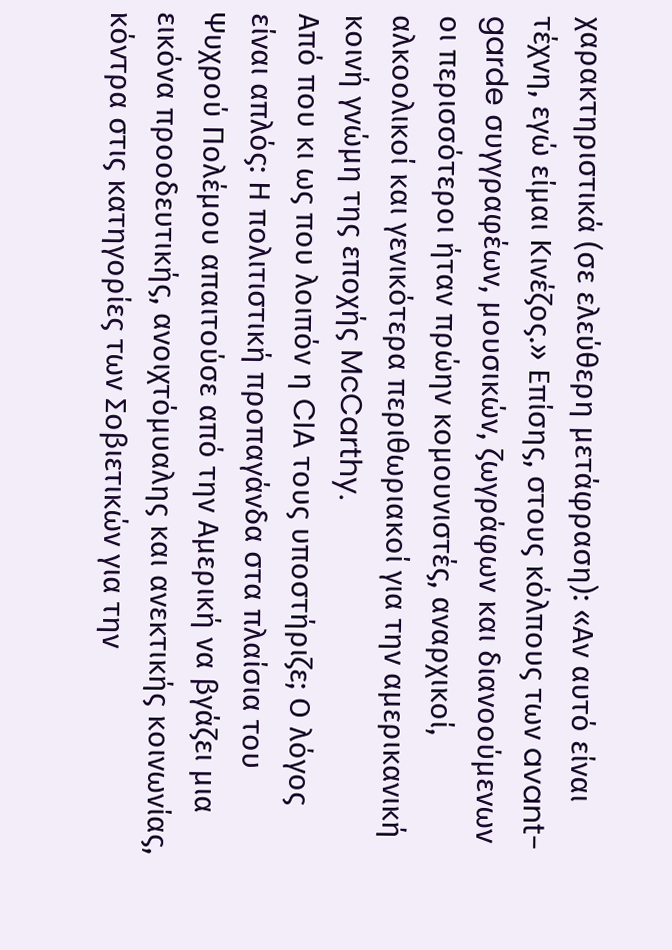χαρακτηριστικά (σε ελεύθερη μετάφραση): «Αν αυτό είναι τέχνη, εγώ είμαι Κινέζος.» Επίσης, στους κόλπους των avant-garde συγγραφέων, μουσικών, ζωγράφων και διανοούμενων οι περισσότεροι ήταν πρώην κομουνιστές, αναρχικοί, αλκοολικοί και γενικότερα περιθωριακοί για την αμερικανική κοινή γνώμη της εποχής McCarthy.
Από που κι ως που λοιπόν η CIA τους υποστήριζε; Ο λόγος είναι απλός: Η πολιτιστική προπαγάνδα στα πλαίσια του Ψυχρού Πολέμου απαιτούσε από την Αμερική να βγάζει μια εικόνα προοδευτικής, ανοιχτόμυαλης και ανεκτικής κοινωνίας, κόντρα στις κατηγορίες των Σοβιετικών για την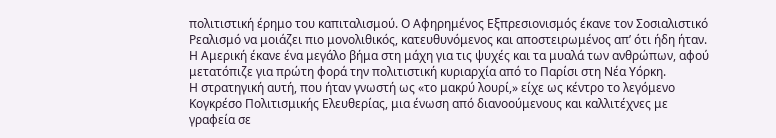πολιτιστική έρημο του καπιταλισμού. Ο Αφηρημένος Εξπρεσιονισμός έκανε τον Σοσιαλιστικό Ρεαλισμό να μοιάζει πιο μονολιθικός, κατευθυνόμενος και αποστειρωμένος απ’ ότι ήδη ήταν. Η Αμερική έκανε ένα μεγάλο βήμα στη μάχη για τις ψυχές και τα μυαλά των ανθρώπων, αφού μετατόπιζε για πρώτη φορά την πολιτιστική κυριαρχία από το Παρίσι στη Νέα Υόρκη.
Η στρατηγική αυτή, που ήταν γνωστή ως «το μακρύ λουρί,» είχε ως κέντρο το λεγόμενο Κογκρέσο Πολιτισμικής Ελευθερίας, μια ένωση από διανοούμενους και καλλιτέχνες με γραφεία σε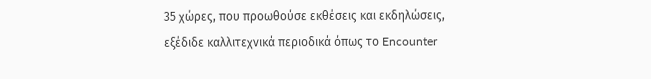35 χώρες, που προωθούσε εκθέσεις και εκδηλώσεις, εξέδιδε καλλιτεχνικά περιοδικά όπως το Encounter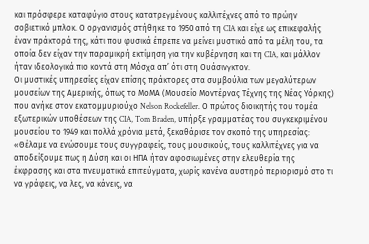και πρόσφερε καταφύγιο στους κατατρεγμένους καλλιτέχνες από το πρώην σοβιετικό μπλοκ. Ο οργανισμός στήθηκε το 1950 από τη CIA και είχε ως επικεφαλής έναν πράκτορά της, κάτι που φυσικά έπρεπε να μείνει μυστικό από τα μέλη του, τα οποία δεν είχαν την παραμικρή εκτίμηση για την κυβέρνηση και τη CIA, και μάλλον ήταν ιδεολογικά πιο κοντά στη Μόσχα απ’ ότι στη Ουάσινγκτον.
Οι μυστικές υπηρεσίες είχαν επίσης πράκτορες στα συμβούλια των μεγαλύτερων μουσείων της Αμερικής, όπως το ΜοΜΑ (Μουσείο Μοντέρνας Τέχνης της Νέας Υόρκης) που ανήκε στον εκατομμυριούχο Nelson Rockefeller. Ο πρώτος διοικητής του τομέα εξωτερικών υποθέσεων της CIA, Tom Braden, υπήρξε γραμματέας του συγκεκριμένου μουσείου το 1949 και πολλά χρόνια μετά, ξεκαθάρισε τον σκοπό της υπηρεσίας:
«Θέλαμε να ενώσουμε τους συγγραφείς, τους μουσικούς, τους καλλιτέχνες για να αποδείξουμε πως η Δύση και οι ΗΠΑ ήταν αφοσιωμένες στην ελευθερία της έκφρασης και στα πνευματικά επιτεύγματα, χωρίς κανένα αυστηρό περιορισμό στο τι να γράφεις, να λες, να κάνεις, να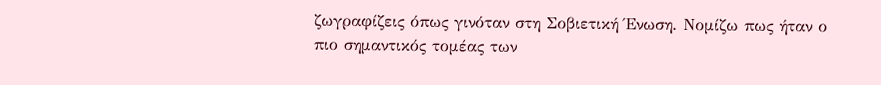ζωγραφίζεις όπως γινόταν στη Σοβιετική Ένωση. Νομίζω πως ήταν ο πιο σημαντικός τομέας των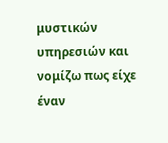μυστικών υπηρεσιών και νομίζω πως είχε έναν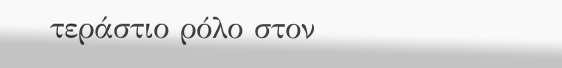τεράστιο ρόλο στον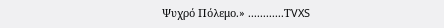Ψυχρό Πόλεμο.» ............ΤVXS